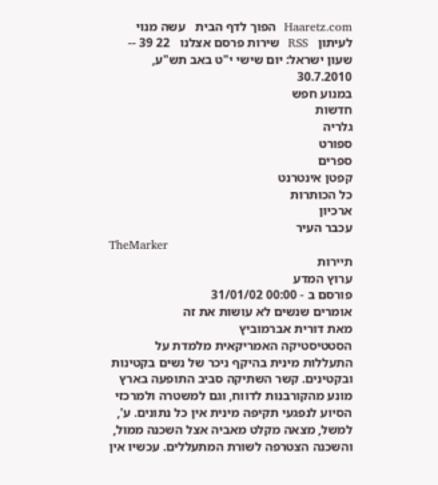Haaretz.com  הפוך לדף הבית   עשה מנוי לעיתון   RSS  שירות פרסם אצלנו   22 39 -- שעון ישראל: יום שישי י"ט באב תש"ע,   30.7.2010
במנוע חפש
חדשות
גלריה
ספורט
ספרים
קפטן אינטרנט
כל הכותרות
ארכיון
עכבר העיר
TheMarker
תיירות
ערוץ המדע
פורסם ב - 00:00 31/01/02
אומרים שנשים לא עושות את זה
מאת דורית אברמוביץ
הסטטיסטיקה האמריקאית מלמדת על התעללות מינית בהיקף ניכר של נשים בקטינות ובקטינים. קשר השתיקה סביב התופעה בארץ מונע מהקורבנות לדווח, וגם למשטרה ולמרכזי הסיוע לנפגעי תקיפה מינית אין כל נתונים. ע', למשל, מצאה מקלט מאביה אצל השכנה ממול, והשכנה הצטרפה לשורת המתעללים. עכשיו אין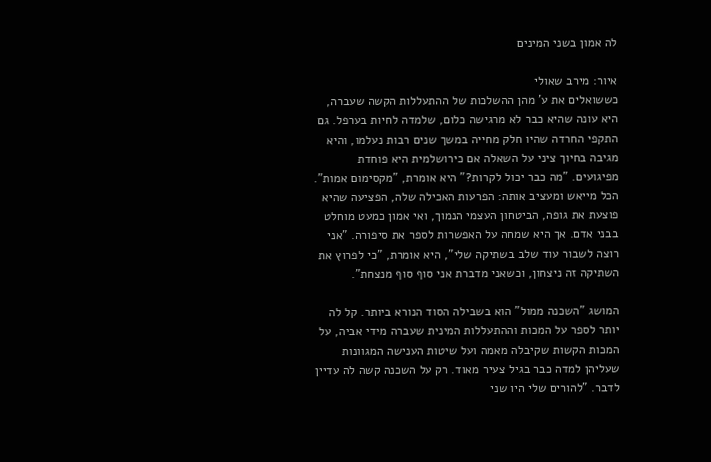לה אמון בשני המינים

איור: מירב שאולי
כששואלים את ע' מהן ההשלכות של ההתעללות הקשה שעברה, היא עונה שהיא כבר לא מרגישה כלום, שלמדה לחיות בערפל. גם התקפי החרדה שהיו חלק מחייה במשך שנים רבות נעלמו, והיא מגיבה בחיוך ציני על השאלה אם כירושלמית היא פוחדת מפיגועים. "מה כבר יכול לקרות?" היא אומרת, "מקסימום אמות". הכל מייאש ומעציב אותה: הפרעות האכילה שלה, הפציעה שהיא פוצעת את גופה, הביטחון העצמי הנמוך, ואי אמון כמעט מוחלט בבני אדם. אך היא שמחה על האפשרות לספר את סיפורה. "אני רוצה לשבור עוד שלב בשתיקה שלי", היא אומרת, "כי לפרוץ את השתיקה זה ניצחון, וכשאני מדברת אני סוף סוף מנצחת".

המושג "השכנה ממול" הוא בשבילה הסוד הנורא ביותר. קל לה יותר לספר על המכות וההתעללות המינית שעברה מידי אביה, על המכות הקשות שקיבלה מאמה ועל שיטות הענישה המגוונות שעליהן למדה כבר בגיל צעיר מאוד. רק על השכנה קשה לה עדיין לדבר. "להורים שלי היו שני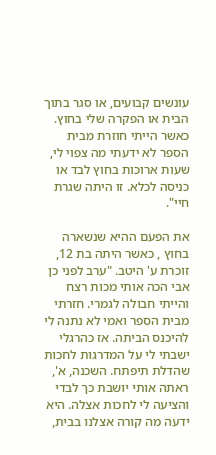עונשים קבועים, או סגר בתוך הבית או הפקרה שלי בחוץ. כאשר הייתי חוזרת מבית הספר לא ידעתי מה צפוי לי, שעות ארוכות בחוץ לבד או כניסה לכלא. זו היתה שגרת חיי".

את הפעם ההיא שנשארה בחוץ , כאשר היתה בת 12, זוכרת ע' היטב. "ערב לפני כן אבי הכה אותי מכות רצח והייתי חבולה לגמרי. חזרתי מבית הספר ואמי לא נתנה לי להיכנס הביתה. אז כהרגלי ישבתי לי על המדרגות לחכות שהדלת תיפתח. השכנה, א', ראתה אותי יושבת כך לבדי והציעה לי לחכות אצלה. היא ידעה מה קורה אצלנו בבית,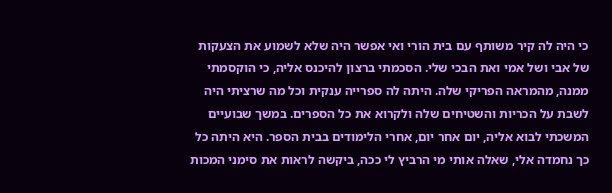כי היה לה קיר משותף עם בית הורי ואי אפשר היה שלא לשמוע את הצעקות של אבי ושל אמי ואת הבכי שלי. הסכמתי ברצון להיכנס אליה, כי הוקסמתי ממנה, מהמראה הפריקי שלה. היתה לה ספרייה ענקית וכל מה שרציתי היה לשבת על הכריות והשטיחים שלה ולקרוא את כל הספרים. במשך שבועיים המשכתי לבוא אליה, יום אחר יום, אחרי הלימודים בבית הספר. היא היתה כל כך נחמדה אלי, שאלה אותי מי הרביץ לי ככה, ביקשה לראות את סימני המכות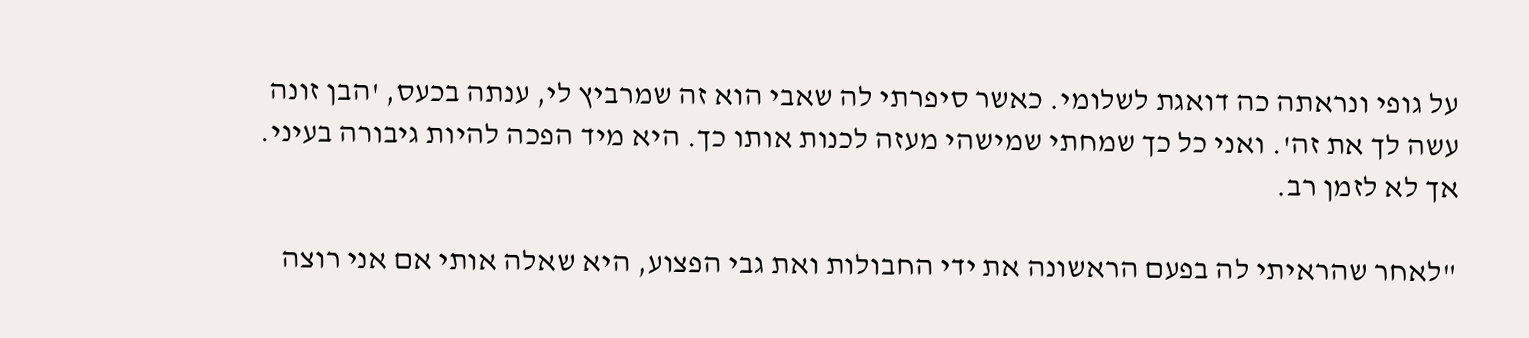על גופי ונראתה כה דואגת לשלומי. כאשר סיפרתי לה שאבי הוא זה שמרביץ לי, ענתה בכעס, 'הבן זונה עשה לך את זה'. ואני כל כך שמחתי שמישהי מעזה לכנות אותו כך. היא מיד הפכה להיות גיבורה בעיני. אך לא לזמן רב.

"לאחר שהראיתי לה בפעם הראשונה את ידי החבולות ואת גבי הפצוע, היא שאלה אותי אם אני רוצה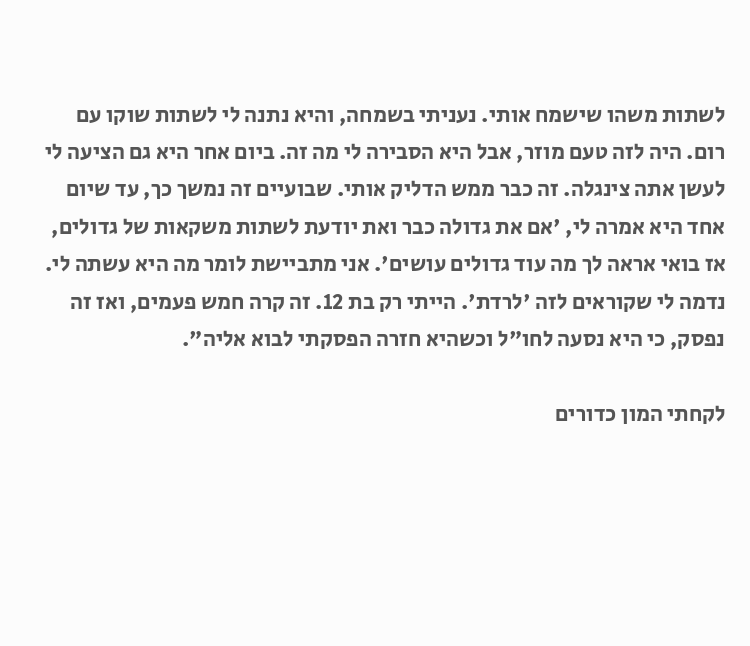לשתות משהו שישמח אותי. נעניתי בשמחה, והיא נתנה לי לשתות שוקו עם רום. היה לזה טעם מוזר, אבל היא הסבירה לי מה זה. ביום אחר היא גם הציעה לי לעשן אתה צינגלה. זה כבר ממש הדליק אותי. שבועיים זה נמשך כך, עד שיום אחד היא אמרה לי, 'אם את גדולה כבר ואת יודעת לשתות משקאות של גדולים, אז בואי אראה לך מה עוד גדולים עושים'. אני מתביישת לומר מה היא עשתה לי. נדמה לי שקוראים לזה 'לרדת'. הייתי רק בת 12. זה קרה חמש פעמים, ואז זה נפסק, כי היא נסעה לחו"ל וכשהיא חזרה הפסקתי לבוא אליה".

לקחתי המון כדורים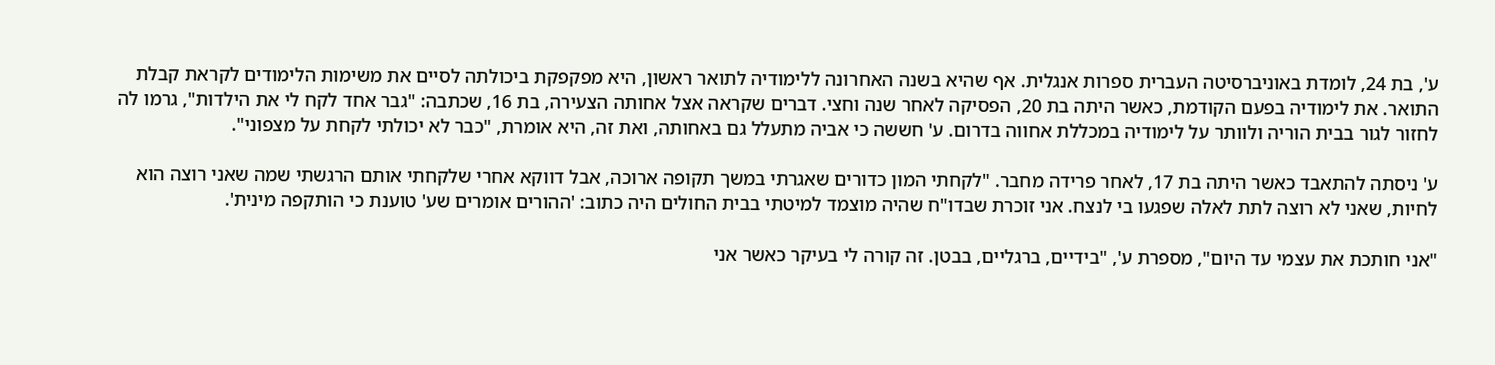ע', בת 24, לומדת באוניברסיטה העברית ספרות אנגלית. אף שהיא בשנה האחרונה ללימודיה לתואר ראשון, היא מפקפקת ביכולתה לסיים את משימות הלימודים לקראת קבלת התואר. את לימודיה בפעם הקודמת, כאשר היתה בת 20, הפסיקה לאחר שנה וחצי. דברים שקראה אצל אחותה הצעירה, בת 16, שכתבה: "גבר אחד לקח לי את הילדות", גרמו לה לחזור לגור בבית הוריה ולוותר על לימודיה במכללת אחווה בדרום. ע' חששה כי אביה מתעלל גם באחותה, ואת זה, היא אומרת, "כבר לא יכולתי לקחת על מצפוני".

ע' ניסתה להתאבד כאשר היתה בת 17, לאחר פרידה מחבר. "לקחתי המון כדורים שאגרתי במשך תקופה ארוכה, אבל דווקא אחרי שלקחתי אותם הרגשתי שמה שאני רוצה הוא לחיות, שאני לא רוצה לתת לאלה שפגעו בי לנצח. אני זוכרת שבדו"ח שהיה מוצמד למיטתי בבית החולים היה כתוב: 'ההורים אומרים שע' טוענת כי הותקפה מינית'.

"אני חותכת את עצמי עד היום", מספרת ע', "בידיים, ברגליים, בבטן. זה קורה לי בעיקר כאשר אני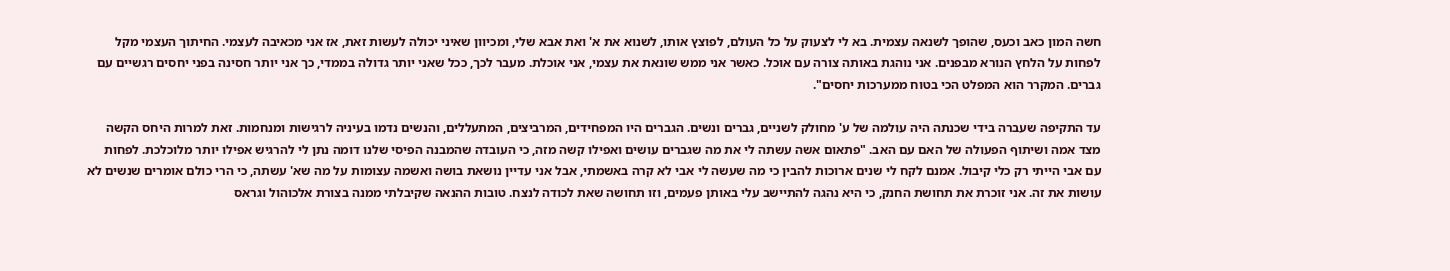חשה המון כאב וכעס, שהופך לשנאה עצמית. בא לי לצעוק על כל העולם, לפוצץ אותו, לשנוא את א' ואת אבא שלי, ומכיוון שאיני יכולה לעשות זאת, אז אני מכאיבה לעצמי. החיתוך העצמי מקל לפחות על הלחץ הנורא מבפנים. אני נוהגת באותה צורה עם אוכל. כאשר אני ממש שונאת את עצמי, אני אוכלת. מעבר לכך, ככל שאני יותר גדולה בממדי, כך אני יותר חסינה בפני יחסים רגשיים עם גברים. המקרר הוא המפלט הכי בטוח ממערכות יחסים".

עד התקיפה שעברה בידי שכנתה היה עולמה של ע' מחולק לשניים, גברים ונשים. הגברים היו המפחידים, המרביצים, המתעללים, והנשים נדמו בעיניה לרגישות ומנחמות. זאת למרות היחס הקשה מצד אמה ושיתוף הפעולה של האם עם האב. "פתאום אשה עשתה לי את מה שגברים עושים ואפילו קשה מזה, כי העובדה שהמבנה הפיסי שלנו דומה נתן לי להרגיש אפילו יותר מלוכלכת. לפחות עם אבי הייתי רק כלי קיבול. אמנם לקח לי שנים ארוכות להבין כי מה שעשה לי אבי לא קרה באשמתי, אבל אני עדיין נושאת בושה ואשמה עצומות על מה שא' עשתה, כי הרי כולם אומרים שנשים לא עושות את זה. אני זוכרת את תחושת החנק, כי היא נהגה להתיישב עלי באותן פעמים, וזו תחושה שאת לכודה לנצח. טובות ההנאה שקיבלתי ממנה בצורת אלכוהול וגראס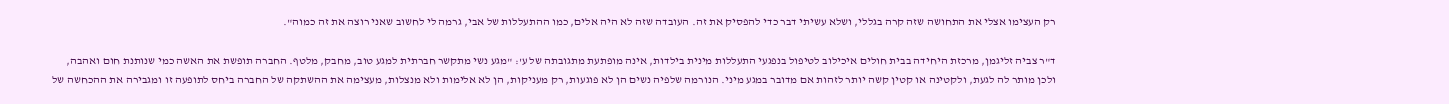רק העצימו אצלי את התחושה שזה קרה בגללי, ושלא עשיתי דבר כדי להפסיק את זה. העובדה שזה לא היה אלים, כמו ההתעללות של אבי, גרמה לי לחשוב שאני רוצה את זה כמוה".

ד"ר צביה זליגמן, מרכזת היחידה בבית חולים איכילוב לטיפול בנפגעי התעללות מינית בילדות, אינה מופתעת מתגובתה של ע': "מגע נשי מתקשר חברתית למגע טוב, מחבק, מלטף. החברה תופשת את האשה כמי שנותנת חום ואהבה, ולכן מותר לה לגעת, ולקטינה או קטין קשה יותר לזהות אם מדובר במגע מיני. הנורמה שלפיה נשים הן לא פוגעות, רק מעניקות, הן לא אלימות ולא מנצלות, מעצימה את ההשתקה של החברה ביחס לתופעה זו ומגבירה את ההכחשה של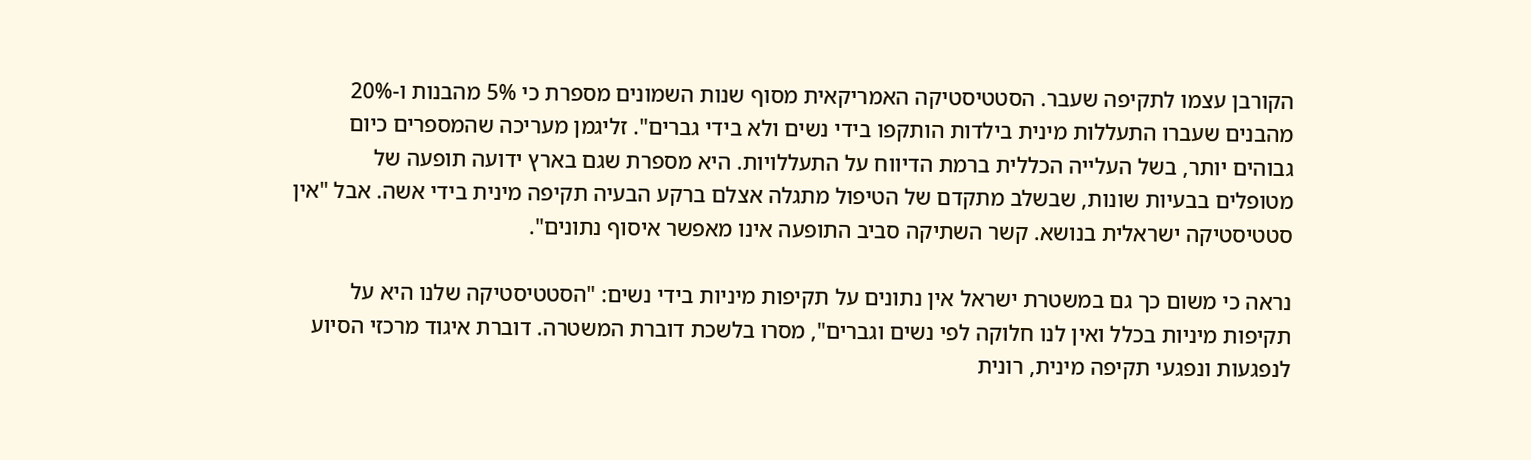הקורבן עצמו לתקיפה שעבר. הסטטיסטיקה האמריקאית מסוף שנות השמונים מספרת כי 5% מהבנות ו-20% מהבנים שעברו התעללות מינית בילדות הותקפו בידי נשים ולא בידי גברים". זליגמן מעריכה שהמספרים כיום גבוהים יותר, בשל העלייה הכללית ברמת הדיווח על התעללויות. היא מספרת שגם בארץ ידועה תופעה של מטופלים בבעיות שונות, שבשלב מתקדם של הטיפול מתגלה אצלם ברקע הבעיה תקיפה מינית בידי אשה. אבל "אין סטטיסטיקה ישראלית בנושא. קשר השתיקה סביב התופעה אינו מאפשר איסוף נתונים".

נראה כי משום כך גם במשטרת ישראל אין נתונים על תקיפות מיניות בידי נשים: "הסטטיסטיקה שלנו היא על תקיפות מיניות בכלל ואין לנו חלוקה לפי נשים וגברים", מסרו בלשכת דוברת המשטרה. דוברת איגוד מרכזי הסיוע לנפגעות ונפגעי תקיפה מינית, רונית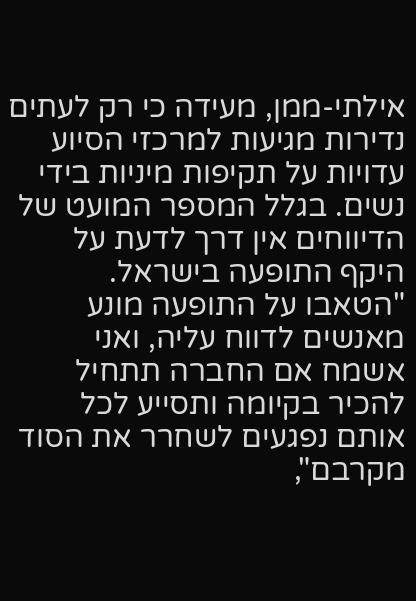אילתי-ממן, מעידה כי רק לעתים נדירות מגיעות למרכזי הסיוע עדויות על תקיפות מיניות בידי נשים. בגלל המספר המועט של הדיווחים אין דרך לדעת על היקף התופעה בישראל. "הטאבו על התופעה מונע מאנשים לדווח עליה, ואני אשמח אם החברה תתחיל להכיר בקיומה ותסייע לכל אותם נפגעים לשחרר את הסוד מקרבם",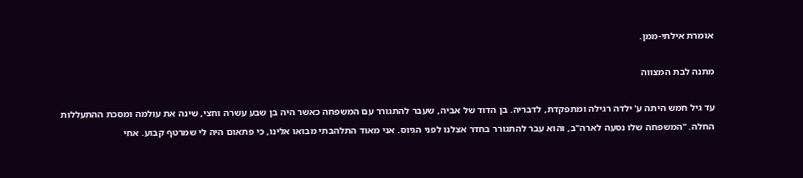אומרת אילתי-ממן.

מתנה לבת המצווה

עד גיל חמש היתה ע' ילדה רגילה ומתפקדת, לדבריה. בן הדוד של אביה, שעבר להתגורר עם המשפחה כאשר היה בן שבע עשרה וחצי, שינה את עולמה ומסכת ההתעללות החלה. "המשפחה שלו נסעה לארה"ב, והוא עבר להתגורר בחדר אצלנו לפני הגיוס. אני מאוד התלהבתי מבואו אלינו, כי פתאום היה לי שמרטף קבוע. אחי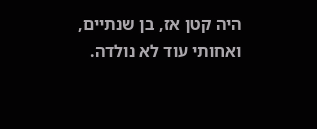היה קטן אז, בן שנתיים, ואחותי עוד לא נולדה.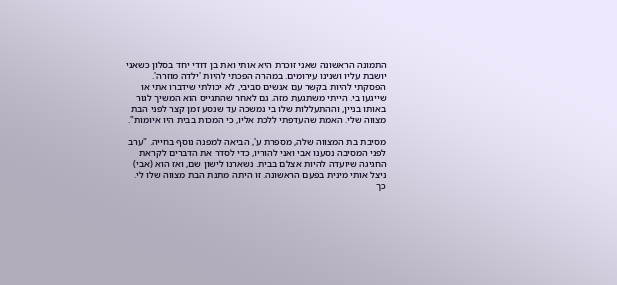התמונה הראשונה שאני זוכרת היא אותי ואת בן דודי יחד בסלון כשאני יושבת עליו ושנינו עירומים. במהרה הפכתי להיות 'ילדה מוזרה'. הפסקתי להיות בקשר עם אנשים סביבי, לא יכולתי שידברו אתי או שייגעו בי. הייתי משתגעת מזה. גם לאחר שהתגייס הוא המשיך לגור באותו בניין, וההתעללות שלו בי נמשכה עד שנסע זמן קצר לפני הבת מצווה שלי. האמת שהעדפתי ללכת אליו, כי המכות בבית היו איומות".

מסיבת בת המצווה שלה, מספרת ע', הביאה למפנה נוסף בחייה. "ערב לפני המסיבה נסענו אבי ואני להוריו, כדי לסדר את הדברים לקראת החגיגה שיועדה להיות אצלם בבית. נשארנו לישון שם, ואז הוא (אבי) ניצל אותי מינית בפעם הראשונה. זו היתה מתנת הבת מצווה שלו לי. כך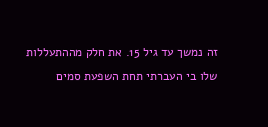זה נמשך עד גיל 15. את חלק מההתעללות שלו בי העברתי תחת השפעת סמים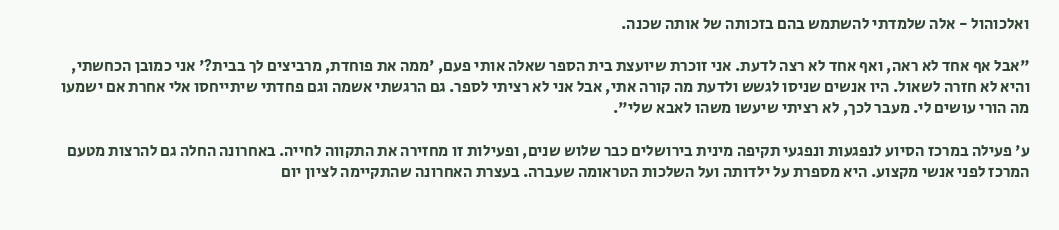ואלכוהול - אלה שלמדתי להשתמש בהם בזכותה של אותה שכנה.

"אבל אף אחד לא ראה, ואף אחד לא רצה לדעת. אני זוכרת שיועצת בית הספר שאלה אותי פעם, 'ממה את פוחדת, מרביצים לך בבית?' אני כמובן הכחשתי, והיא לא חזרה לשאול. היו אנשים שניסו לגשש ולדעת מה קורה אתי, אבל אני לא רציתי לספר. גם הרגשתי אשמה וגם פחדתי שיתייחסו אלי אחרת אם ישמעו מה הורי עושים לי. מעבר לכך, לא רציתי שיעשו משהו לאבא שלי".

ע' פעילה במרכז הסיוע לנפגעות ונפגעי תקיפה מינית בירושלים כבר שלוש שנים, ופעילות זו מחזירה את התקווה לחייה. באחרונה החלה גם להרצות מטעם המרכז לפני אנשי מקצוע. היא מספרת על ילדותה ועל השלכות הטראומה שעברה. בעצרת האחרונה שהתקיימה לציון יום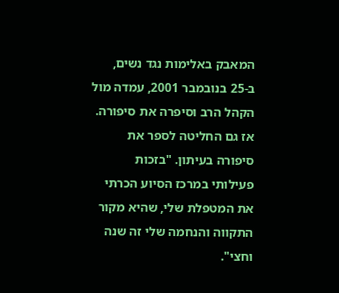המאבק באלימות נגד נשים, ב-25 בנובמבר 2001, עמדה מול הקהל הרב וסיפרה את סיפורה. אז גם החליטה לספר את סיפורה בעיתון. "בזכות פעילותי במרכז הסיוע הכרתי את המטפלת שלי, שהיא מקור התקווה והנחמה שלי זה שנה וחצי".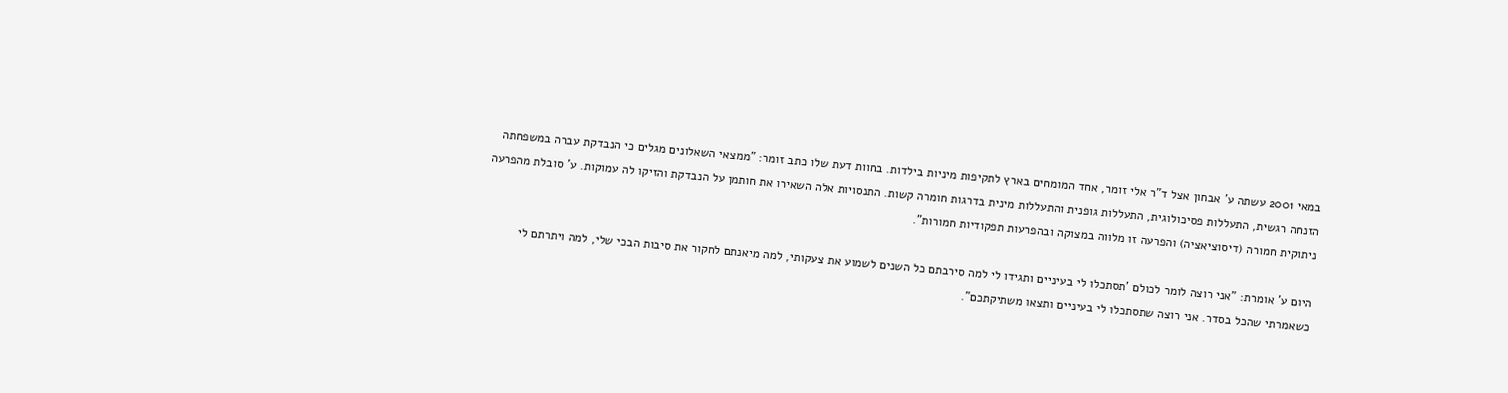במאי 2001 עשתה ע' אבחון אצל ד"ר אלי זומר, אחד המומחים בארץ לתקיפות מיניות בילדות. בחוות דעת שלו כתב זומר: "ממצאי השאלונים מגלים כי הנבדקת עברה במשפחתה הזנחה רגשית, התעללות פסיכולוגית, התעללות גופנית והתעללות מינית בדרגות חומרה קשות. התנסויות אלה השאירו את חותמן על הנבדקת והזיקו לה עמוקות. ע' סובלת מהפרעה ניתוקית חמורה (דיסוציאציה) והפרעה זו מלווה במצוקה ובהפרעות תפקודיות חמורות".

היום ע' אומרת: "אני רוצה לומר לכולם 'תסתכלו לי בעיניים ותגידו לי למה סירבתם כל השנים לשמוע את צעקותי, למה מיאנתם לחקור את סיבות הבכי שלי, למה ויתרתם לי כשאמרתי שהכל בסדר. אני רוצה שתסתכלו לי בעיניים ותצאו משתיקתכם".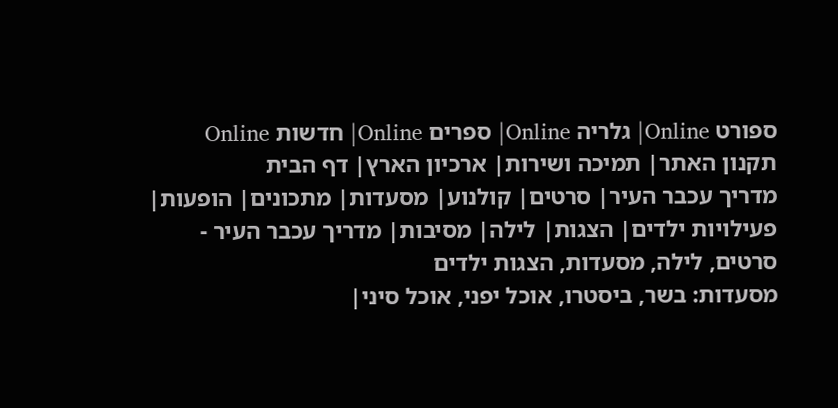ספורט Online| גלריה Online| ספרים Online| חדשות Online
תקנון האתר| תמיכה ושירות| ארכיון הארץ| דף הבית
מדריך עכבר העיר| סרטים| קולנוע| מסעדות| מתכונים| הופעות| פעילויות ילדים| הצגות| לילה| מסיבות| מדריך עכבר העיר - סרטים, לילה, מסעדות, הצגות ילדים
מסעדות: בשר, ביסטרו, אוכל יפני, אוכל סיני|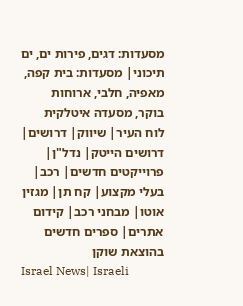מסעדות: דגים, פירות ים, ים תיכוני| מסעדות: בית קפה, מאפיה, חלבי, ארוחות בוקר, מסעדה איטלקית
לוח העיר| שיווק| דרושים| דרושים הייטק| נדל"ן| פרוייקטים חדשים| רכב| בעלי מקצוע| קח תן| מגזין אוטו| מבחני רכב| קידום אתרים| ספרים חדשים בהוצאת שוקן
Israel News| Israeli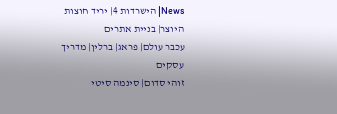News| הישרדות 4| יריד חוצות היוצר| בניית אתרים
עכבר עולם| פראג| ברלין| מדריך עסקים
זוהי סדום| סינמה סיטי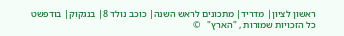ראשון לציון| מדריד| מתכונים לראש השנה| כוכב נולד 8| בנגקוק| בודפשט
כל הזכויות שמורות , "הארץ"   ©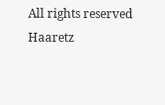All rights reserved Haaretz